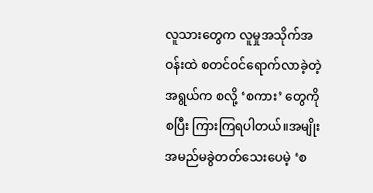လူသားတွေက လူမှုအသိုက်အဝန်းထဲ စတင်ဝင်ရောက်လာခဲ့တဲ့ အရွယ်က စလို့ ‘စကား’ တွေကို စပြီး ကြားကြရပါတယ်။အမျိုးအမည်မခွဲတတ်သေးပေမဲ့ ‘စ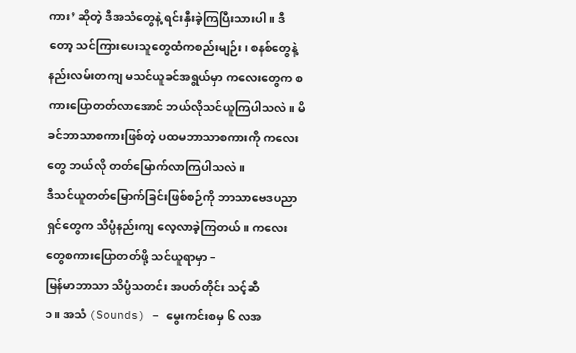ကား’ ဆိုတဲ့ ဒီအသံတွေနဲ့ ရင်းနှီးခဲ့ကြပြီးသားပါ။ ဒီတော့ သင်ကြားပေးသူတွေထံကစည်းမျဉ်း၊ စနစ်တွေနဲ့ နည်းလမ်းတကျ မသင်ယူခင်အရွယ်မှာ ကလေးတွေက စကားပြောတတ်လာအောင် ဘယ်လိုသင်ယူကြပါသလဲ။ မိခင်ဘာသာစကားဖြစ်တဲ့ ပထမဘာသာစကားကို ကလေးတွေ ဘယ်လို တတ်မြောက်လာကြပါသလဲ။
ဒီသင်ယူတတ်မြောက်ခြင်းဖြစ်စဉ်ကို ဘာသာဗေဒပညာရှင်တွေက သိပ္ပံနည်းကျ လေ့လာခဲ့ကြတယ်။ ကလေးတွေစကားပြောတတ်ဖို့ သင်ယူရာမှာ –
မြန်မာဘာသာ သိပ္ပံသတင်း အပတ်တိုင်း သင့်ဆီ
၁။ အသံ (Sounds) – မွေးကင်းစမှ ၆ လအ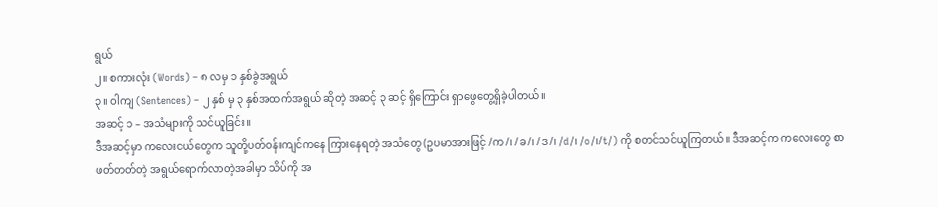ရွယ်
၂။ စကားလုံး (Words) – ၈ လမှ ၁ နှစ်ခွဲအရွယ်
၃။ ဝါကျ (Sentences) – ၂ နှစ် မှ ၃ နှစ်အထက်အရွယ် ဆိုတဲ့ အဆင့် ၃ ဆင့် ရှိကြောင်း ရှာဖွေတွေ့ရှိခဲ့ပါတယ်။
အဆင့် ၁ – အသံများကို သင်ယူခြင်း။
ဒီအဆင့်မှာ ကလေးငယ်တွေက သူတို့ပတ်ဝန်းကျင်ကနေ ကြားနေရတဲ့ အသံတွေ (ဥပမာအားဖြင့် /က/၊ /ခ/၊ /ဒ/၊ /d/၊ /o/၊/t/) ကို စတင်သင်ယူကြတယ်။ ဒီအဆင့်က ကလေးတွေ စာဖတ်တတ်တဲ့ အရွယ်ရောက်လာတဲ့အခါမှာ သိပ်ကို အ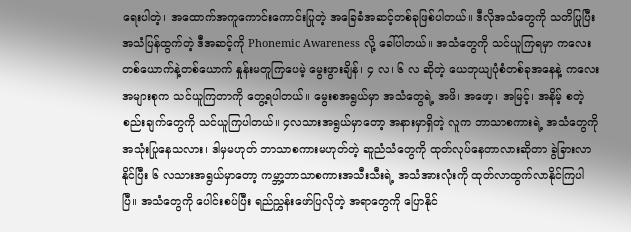ရေးပါတဲ့၊ အထောက်အကူကောင်းကောင်းပြုတဲ့ အခြေခံအဆင့်တစ်ခုဖြစ်ပါတယ်။ ဒီလိုအသံတွေကို သတိပြုပြီး အသံပြန်ထွက်တဲ့ ဒီအဆင့်ကို Phonemic Awareness လို့ ခေါ်ပါတယ်။ အသံတွေကို သင်ယူကြရမှာ ကလေးတစ်ယောက်နဲ့တစ်ယောက် နှုန်းမတူကြပေမဲ့ မွေးဖွားချိန်၊ ၄ လ၊ ၆ လ ဆိုတဲ့ ယေဘုယျပုံစံတစ်ခုအနေနဲ့ ကလေးအများစုက သင်ယူကြတာကို တွေ့ရပါတယ်။ မွေးစအရွယ်မှာ အသံတွေရဲ့ အဖိ၊ အဖော့၊ အမြင့်၊ အနိမ့် စတဲ့ စည်းချက်တွေကို သင်ယူကြပါတယ်။ ၄လသားအရွယ်မှာတော့ အနားမှာရှိတဲ့ လူက ဘာသာစကားရဲ့ အသံတွေကို အသုံးပြုနေသလား၊ ဒါမှမဟုတ် ဘာသာစကားမဟုတ်တဲ့ ဆူညံသံတွေကို ထုတ်လုပ်နေတာလားဆိုတာ ခွဲခြားလာနိုင်ပြီး ၆ လသားအရွယ်မှာတော့ ကမ္ဘာ့ဘာသာစကားအသီးသီးရဲ့ အသံအားလုံးကို ထုတ်လာထွက်လာနိုင်ကြပါပြီ။ အသံတွေကို ပေါင်းစပ်ပြီး ရည်ညွှန်းဖော်ပြလိုတဲ့ အရာတွေကို ပြောနိုင်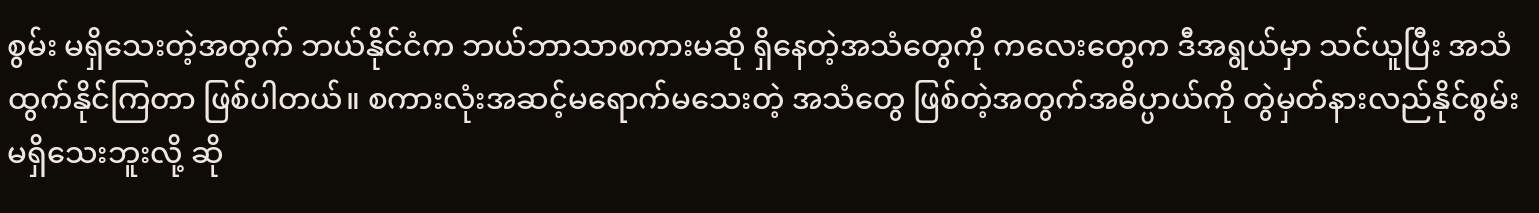စွမ်း မရှိသေးတဲ့အတွက် ဘယ်နိုင်ငံက ဘယ်ဘာသာစကားမဆို ရှိနေတဲ့အသံတွေကို ကလေးတွေက ဒီအရွယ်မှာ သင်ယူပြီး အသံထွက်နိုင်ကြတာ ဖြစ်ပါတယ်။ စကားလုံးအဆင့်မရောက်မသေးတဲ့ အသံတွေ ဖြစ်တဲ့အတွက်အဓိပ္ပာယ်ကို တွဲမှတ်နားလည်နိုင်စွမ်းမရှိသေးဘူးလို့ ဆို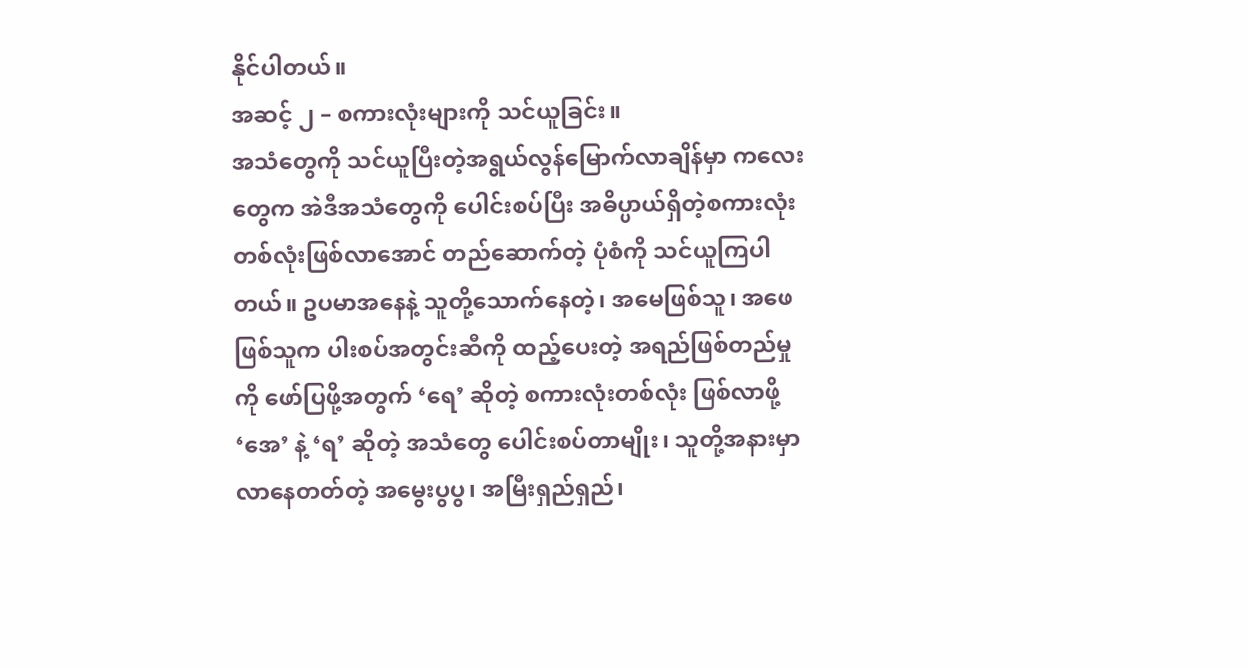နိုင်ပါတယ်။
အဆင့် ၂ – စကားလုံးများကို သင်ယူခြင်း။
အသံတွေကို သင်ယူပြီးတဲ့အရွယ်လွန်မြောက်လာချိန်မှာ ကလေးတွေက အဲဒီအသံတွေကို ပေါင်းစပ်ပြီး အဓိပ္ပာယ်ရှိတဲ့စကားလုံးတစ်လုံးဖြစ်လာအောင် တည်ဆောက်တဲ့ ပုံစံကို သင်ယူကြပါတယ်။ ဥပမာအနေနဲ့ သူတို့သောက်နေတဲ့၊ အမေဖြစ်သူ၊ အဖေဖြစ်သူက ပါးစပ်အတွင်းဆီကို ထည့်ပေးတဲ့ အရည်ဖြစ်တည်မှုကို ဖော်ပြဖို့အတွက် ‘ရေ’ ဆိုတဲ့ စကားလုံးတစ်လုံး ဖြစ်လာဖို့ ‘အေ’ နဲ့ ‘ရ’ ဆိုတဲ့ အသံတွေ ပေါင်းစပ်တာမျိုး၊ သူတို့အနားမှာ လာနေတတ်တဲ့ အမွေးပွပွ၊ အမြီးရှည်ရှည်၊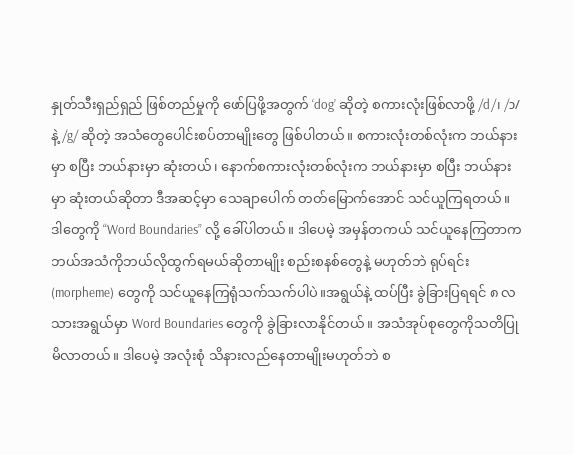နှုတ်သီးရှည်ရှည် ဖြစ်တည်မှုကို ဖော်ပြဖို့အတွက် ‘dog’ ဆိုတဲ့ စကားလုံးဖြစ်လာဖို့ /d/၊ /ɔ/ နဲ့ /g/ ဆိုတဲ့ အသံတွေပေါင်းစပ်တာမျိုးတွေ ဖြစ်ပါတယ်။ စကားလုံးတစ်လုံးက ဘယ်နားမှာ စပြီး ဘယ်နားမှာ ဆုံးတယ်၊ နောက်စကားလုံးတစ်လုံးက ဘယ်နားမှာ စပြီး ဘယ်နားမှာ ဆုံးတယ်ဆိုတာ ဒီအဆင့်မှာ သေချာပေါက် တတ်မြောက်အောင် သင်ယူကြရတယ်။ ဒါတွေကို “Word Boundaries” လို့ ခေါ်ပါတယ်။ ဒါပေမဲ့ အမှန်တကယ် သင်ယူနေကြတာက ဘယ်အသံကိုဘယ်လိုထွက်ရမယ်ဆိုတာမျိုး စည်းစနစ်တွေနဲ့ မဟုတ်ဘဲ ရုပ်ရင်း (morpheme) တွေကို သင်ယူနေကြရုံသက်သက်ပါပဲ။အရွယ်နဲ့ ထပ်ပြီး ခွဲခြားပြရရင် ၈ လသားအရွယ်မှာ Word Boundaries တွေကို ခွဲခြားလာနိုင်တယ်။ အသံအုပ်စုတွေကိုသတိပြုမိလာတယ်။ ဒါပေမဲ့ အလုံးစုံ သိနားလည်နေတာမျိုးမဟုတ်ဘဲ စ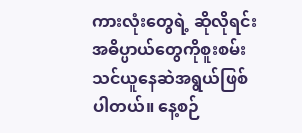ကားလုံးတွေရဲ့ ဆိုလိုရင်းအဓိပ္ပာယ်တွေကိုစူးစမ်းသင်ယူနေဆဲအရွယ်ဖြစ်ပါတယ်။ နေ့စဉ်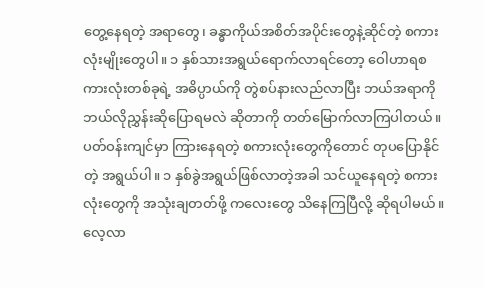တွေ့နေရတဲ့ အရာတွေ၊ ခန္ဓာကိုယ်အစိတ်အပိုင်းတွေနဲ့ဆိုင်တဲ့ စကားလုံးမျိုးတွေပါ။ ၁ နှစ်သားအရွယ်ရောက်လာရင်တော့ ဝေါဟာရစကားလုံးတစ်ခုရဲ့ အဓိပ္ပာယ်ကို တွဲစပ်နားလည်လာပြီး ဘယ်အရာကို ဘယ်လိုညွှန်းဆိုပြောရမလဲ ဆိုတာကို တတ်မြောက်လာကြပါတယ်။ ပတ်ဝန်းကျင်မှာ ကြားနေရတဲ့ စကားလုံးတွေကိုတောင် တုပပြောနိုင်တဲ့ အရွယ်ပါ။ ၁ နှစ်ခွဲအရွယ်ဖြစ်လာတဲ့အခါ သင်ယူနေရတဲ့ စကားလုံးတွေကို အသုံးချတတ်ဖို့ ကလေးတွေ သိနေကြပြီလို့ ဆိုရပါမယ်။ လေ့လာ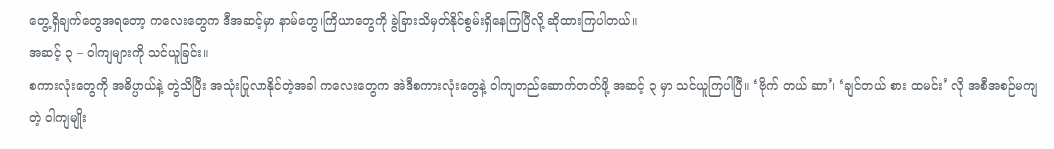တွေ့ရှိချက်တွေအရတော့ ကလေးတွေက ဒီအဆင့်မှာ နာမ်တွေ၊ကြိယာတွေကို ခွဲခြားသိမှတ်နိုင်စွမ်းရှိနေကြပြီလို့ ဆိုထားကြပါတယ်။
အဆင့် ၃ – ဝါကျများကို သင်ယူခြင်း။
စကားလုံးတွေကို အဓိပ္ပာယ်နဲ့ တွဲသိပြီး အသုံးပြုလာနိုင်တဲ့အခါ ကလေးတွေက အဲဒီစကားလုံးတွေနဲ့ ဝါကျတည်ဆောက်တတ်ဖို့ အဆင့် ၃ မှာ သင်ယူကြပါပြီ။ ‘ဗိုက် တယ် ဆာ’၊ ‘ချင်တယ် စား ထမင်း’ လို အစီအစဉ်မကျတဲ့ ဝါကျမျိုး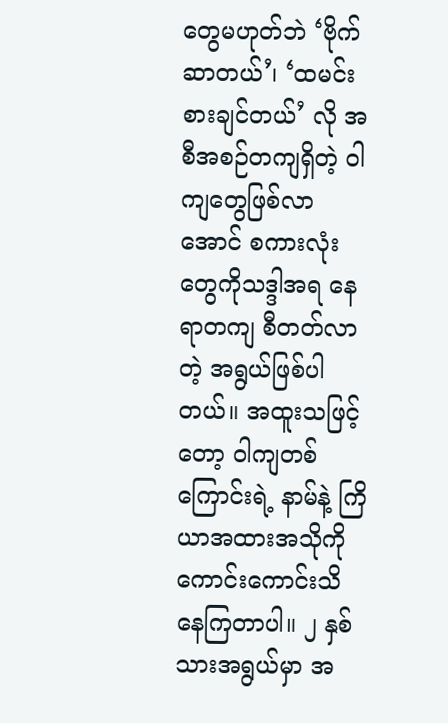တွေမဟုတ်ဘဲ ‘ဗိုက်ဆာတယ်’၊ ‘ထမင်းစားချင်တယ်’ လို အစီအစဉ်တကျရှိတဲ့ ဝါကျတွေဖြစ်လာအောင် စကားလုံးတွေကိုသဒ္ဒါအရ နေရာတကျ စီတတ်လာတဲ့ အရွယ်ဖြစ်ပါတယ်။ အထူးသဖြင့်တော့ ဝါကျတစ်ကြောင်းရဲ့ နာမ်နဲ့ ကြိယာအထားအသိုကို ကောင်းကောင်းသိနေကြတာပါ။ ၂ နှစ်သားအရွယ်မှာ အ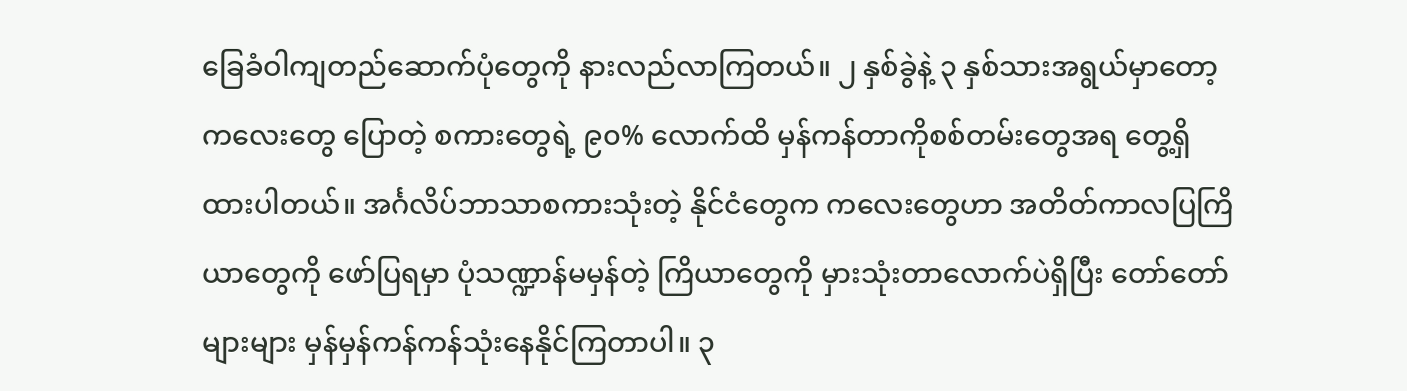ခြေခံဝါကျတည်ဆောက်ပုံတွေကို နားလည်လာကြတယ်။ ၂ နှစ်ခွဲနဲ့ ၃ နှစ်သားအရွယ်မှာတော့ ကလေးတွေ ပြောတဲ့ စကားတွေရဲ့ ၉၀% လောက်ထိ မှန်ကန်တာကိုစစ်တမ်းတွေအရ တွေ့ရှိထားပါတယ်။ အင်္ဂလိပ်ဘာသာစကားသုံးတဲ့ နိုင်ငံတွေက ကလေးတွေဟာ အတိတ်ကာလပြကြိယာတွေကို ဖော်ပြရမှာ ပုံသဏ္ဍာန်မမှန်တဲ့ ကြိယာတွေကို မှားသုံးတာလောက်ပဲရှိပြီး တော်တော်များများ မှန်မှန်ကန်ကန်သုံးနေနိုင်ကြတာပါ။ ၃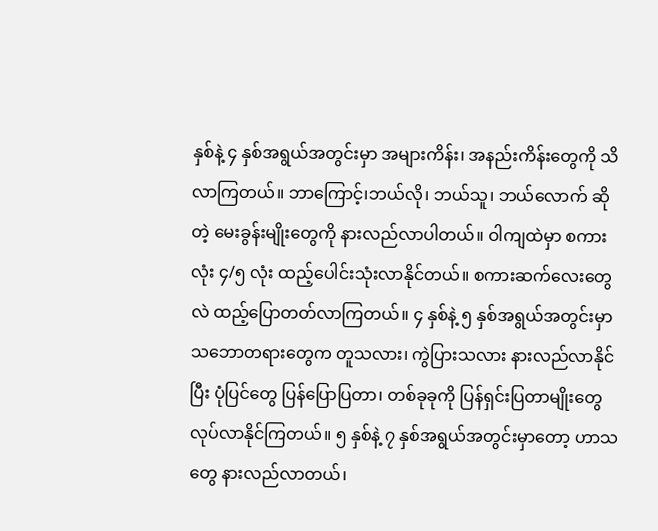နှစ်နဲ့ ၄ နှစ်အရွယ်အတွင်းမှာ အများကိန်း၊ အနည်းကိန်းတွေကို သိလာကြတယ်။ ဘာကြောင့်၊ဘယ်လို၊ ဘယ်သူ၊ ဘယ်လောက် ဆိုတဲ့ မေးခွန်းမျိုးတွေကို နားလည်လာပါတယ်။ ဝါကျထဲမှာ စကားလုံး ၄/၅ လုံး ထည့်ပေါင်းသုံးလာနိုင်တယ်။ စကားဆက်လေးတွေလဲ ထည့်ပြောတတ်လာကြတယ်။ ၄ နှစ်နဲ့ ၅ နှစ်အရွယ်အတွင်းမှာသဘောတရားတွေက တူသလား၊ ကွဲပြားသလား နားလည်လာနိုင်ပြီး ပုံပြင်တွေ ပြန်ပြောပြတာ၊ တစ်ခုခုကို ပြန်ရှင်းပြတာမျိုးတွေ လုပ်လာနိုင်ကြတယ်။ ၅ နှစ်နဲ့ ၇ နှစ်အရွယ်အတွင်းမှာတော့ ဟာသတွေ နားလည်လာတယ်၊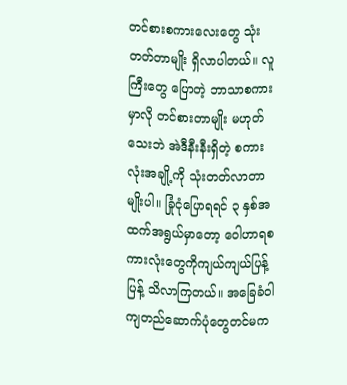တင်စားစကားလေးတွေ သုံးတတ်တာမျိုး ရှိလာပါတယ်။ လူကြီးတွေ ပြောတဲ့ ဘာသာစကားမှာလို တင်စားတာမျိုး မဟုတ်သေးဘဲ အဲဒီနီးနီးရှိတဲ့ စကားလုံးအချို့ကို သုံးတတ်လာတာမျိုးပါ။ ခြုံငုံပြောရရင် ၃ နှစ်အထက်အရွယ်မှာတော့ ဝေါဟာရစကားလုံးတွေကိုကျယ်ကျယ်ပြန့်ပြန့် သိလာကြတယ်။ အခြေခံဝါကျတည်ဆောက်ပုံတွေတင်မက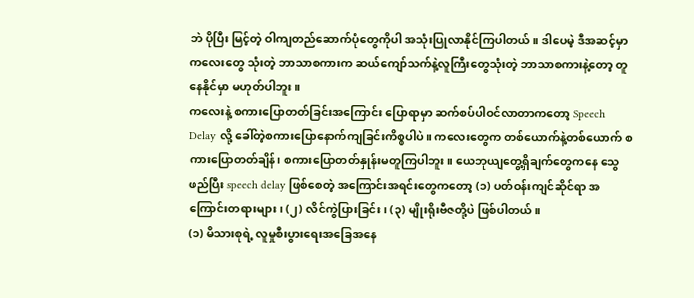ဘဲ ပိုပြီး မြင့်တဲ့ ဝါကျတည်ဆောက်ပုံတွေကိုပါ အသုံးပြုလာနိုင်ကြပါတယ်။ ဒါပေမဲ့ ဒီအဆင့်မှာ ကလေးတွေ သုံးတဲ့ ဘာသာစကားက ဆယ်ကျော်သက်နဲ့လူကြီးတွေသုံးတဲ့ ဘာသာစကားနဲ့တော့ တူနေနိုင်မှာ မဟုတ်ပါဘူး။
ကလေးနဲ့ စကားပြောတတ်ခြင်းအကြောင်း ပြောရာမှာ ဆက်စပ်ပါဝင်လာတာကတော့ Speech Delay လို့ ခေါ်တဲ့စကားပြောနောက်ကျခြင်းကိစ္စပါပဲ။ ကလေးတွေက တစ်ယောက်နဲ့တစ်ယောက် စကားပြောတတ်ချိန်၊ စကားပြောတတ်နှုန်းမတူကြပါဘူး။ ယေဘုယျတွေ့ရှိချက်တွေကနေ သွေဖည်ပြီး speech delay ဖြစ်စေတဲ့ အကြောင်းအရင်းတွေကတော့ (၁) ပတ်ဝန်းကျင်ဆိုင်ရာ အကြောင်းတရားများ၊ (၂) လိင်ကွဲပြားခြင်း၊ (၃) မျိုးရိုးဗီဇတို့ပဲ ဖြစ်ပါတယ်။
(၁) မိသားစုရဲ့ လူမှုစီးပွားရေးအခြေအနေ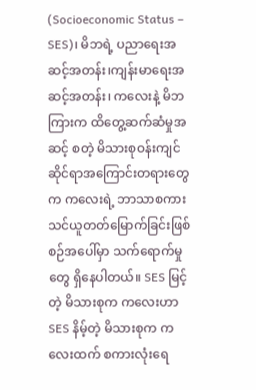(Socioeconomic Status – SES)၊ မိဘရဲ့ ပညာရေးအဆင့်အတန်း၊ကျန်းမာရေးအဆင့်အတန်း၊ ကလေးနဲ့ မိဘကြားက ထိတွေ့ဆက်ဆံမှုအဆင့် စတဲ့ မိသားစုဝန်းကျင်ဆိုင်ရာအကြောင်းတရားတွေက ကလေးရဲ့ ဘာသာစကားသင်ယူတတ်မြောက်ခြင်းဖြစ်စဉ်အပေါ်မှာ သက်ရောက်မှုတွေ ရှိနေပါတယ်။ SES မြင့်တဲ့ မိသားစုက ကလေးဟာ SES နိမ့်တဲ့ မိသားစုက ကလေးထက် စကားလုံးရေ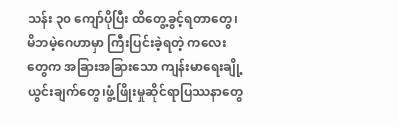သန်း ၃၀ ကျော်ပိုပြီး ထိတွေ့ခွင့်ရတာတွေ၊ မိဘမဲ့ဂေဟာမှာ ကြီးပြင်းခဲ့ရတဲ့ ကလေးတွေက အခြားအခြားသော ကျန်းမာရေးချို့ယွင်းချက်တွေ၊ဖွံ့ဖြိုးမှုဆိုင်ရာပြဿနာတွေ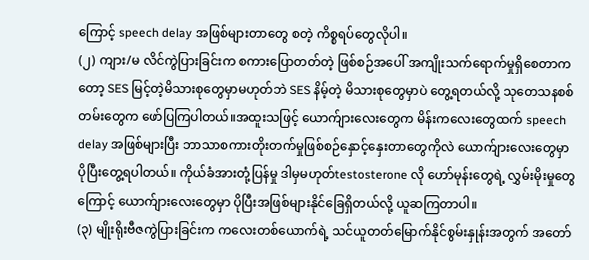ကြောင့် speech delay အဖြစ်များတာတွေ စတဲ့ ကိစ္စရပ်တွေလိုပါ။
(၂) ကျား/မ လိင်ကွဲပြားခြင်းက စကားပြောတတ်တဲ့ ဖြစ်စဉ်အပေါ် အကျိုးသက်ရောက်မှုရှိစေတာကတော့ SES မြင့်တဲ့မိသားစုတွေမှာမဟုတ်ဘဲ SES နိမ့်တဲ့ မိသားစုတွေမှာပဲ တွေ့ရတယ်လို့ သုတေသနစစ်တမ်းတွေက ဖော်ပြကြပါတယ်။အထူးသဖြင့် ယောက်ျားလေးတွေက မိန်းကလေးတွေထက် speech delay အဖြစ်များပြီး ဘာသာစကားတိုးတက်မှုဖြစ်စဉ်နှောင့်နှေးတာတွေကိုလဲ ယောက်ျားလေးတွေမှာ ပိုပြီးတွေ့ရပါတယ်။ ကိုယ်ခံအားတုံ့ပြန်မှု ဒါမှမဟုတ်testosterone လို ဟော်မုန်းတွေရဲ့ လွှမ်းမိုးမှုတွေကြောင့် ယောက်ျားလေးတွေမှာ ပိုပြီးအဖြစ်များနိုင်ခြေရှိတယ်လို့ ယူဆကြတာပါ။
(၃) မျိုးရိုးဗီဇကွဲပြားခြင်းက ကလေးတစ်ယောက်ရဲ့ သင်ယူတတ်မြောက်နိုင်စွမ်းနှုန်းအတွက် အတော်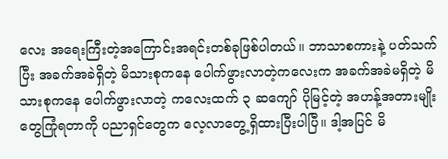လေး အရေးကြီးတဲ့အကြောင်းအရင်းတစ်ခုဖြစ်ပါတယ်။ ဘာသာစကားနဲ့ ပတ်သက်ပြီး အခက်အခဲရှိတဲ့ မိသားစုကနေ ပေါက်ဖွားလာတဲ့ကလေးက အခက်အခဲမရှိတဲ့ မိသားစုကနေ ပေါက်ဖွားလာတဲ့ ကလေးထက် ၃ ဆကျော် ပိုမြင့်တဲ့ အဟန့်အတားမျိုးတွေကြုံရတာကို ပညာရှင်တွေက လေ့လာတွေ့ရှိထားပြီးပါပြီ။ ဒါ့အပြင် မိ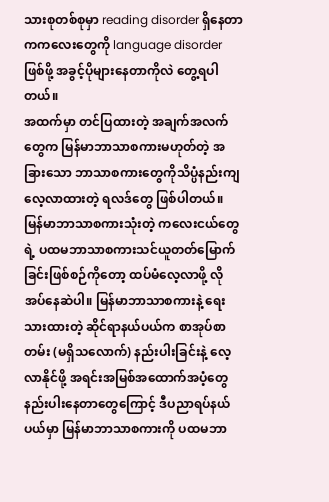သားစုတစ်စုမှာ reading disorder ရှိနေတာကကလေးတွေကို language disorder ဖြစ်ဖို့ အခွင့်ပိုများနေတာကိုလဲ တွေ့ရပါတယ်။
အထက်မှာ တင်ပြထားတဲ့ အချက်အလက်တွေက မြန်မာဘာသာစကားမဟုတ်တဲ့ အခြားသော ဘာသာစကားတွေကိုသိပ္ပံနည်းကျလေ့လာထားတဲ့ ရလဒ်တွေ ဖြစ်ပါတယ်။ မြန်မာဘာသာစကားသုံးတဲ့ ကလေးငယ်တွေရဲ့ ပထမဘာသာစကားသင်ယူတတ်မြောက်ခြင်းဖြစ်စဉ်ကိုတော့ ထပ်မံလေ့လာဖို့ လိုအပ်နေဆဲပါ။ မြန်မာဘာသာစကားနဲ့ ရေးသားထားတဲ့ ဆိုင်ရာနယ်ပယ်က စာအုပ်စာတမ်း (မရှိသလောက်) နည်းပါးခြင်းနဲ့ လေ့လာနိုင်ဖို့ အရင်းအမြစ်အထောက်အပံ့တွေ နည်းပါးနေတာတွေကြောင့် ဒီပညာရပ်နယ်ပယ်မှာ မြန်မာဘာသာစကားကို ပထမဘာ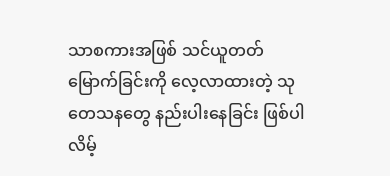သာစကားအဖြစ် သင်ယူတတ်မြောက်ခြင်းကို လေ့လာထားတဲ့ သုတေသနတွေ နည်းပါးနေခြင်း ဖြစ်ပါလိမ့်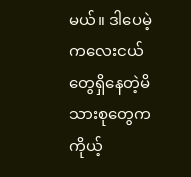မယ်။ ဒါပေမဲ့ ကလေးငယ်တွေရှိနေတဲ့မိသားစုတွေက ကိုယ့်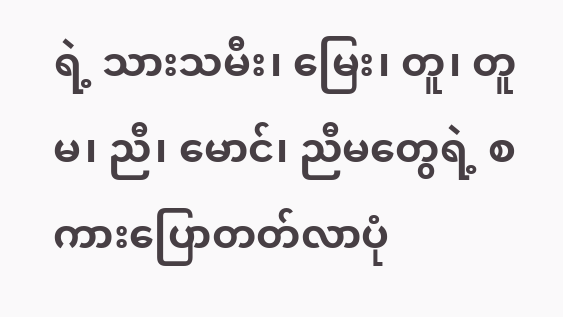ရဲ့ သားသမီး၊ မြေး၊ တူ၊ တူမ၊ ညီ၊ မောင်၊ ညီမတွေရဲ့ စကားပြောတတ်လာပုံ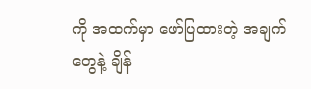ကို အထက်မှာ ဖော်ပြထားတဲ့ အချက်တွေနဲ့ ချိန်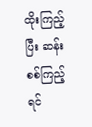ထိုးကြည့်ပြီး ဆန်းစစ်ကြည့်ရင်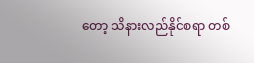တော့ သိနားလည်နိုင်စရာ တစ်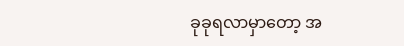ခုခုရလာမှာတော့ အ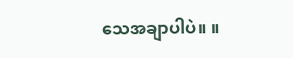သေအချာပါပဲ။ ။